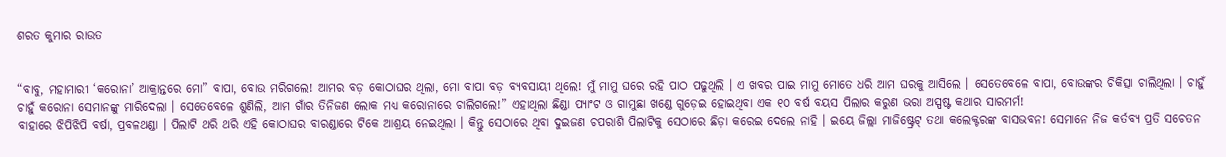ଶରତ କୁମାର ରାଉତ


“ବାବୁ, ମହାମାରୀ ‘କରୋନା’ ଆକ୍ରାନ୍ତରେ ମୋ” ବାପା, ବୋଉ ମରିଗଲେ! ଆମର ବଡ଼ କୋଠାଘର ଥିଲା, ମୋ ବାପା ବଡ଼ ବ୍ୟବସାୟୀ ଥିଲେ! ମୁଁ ମାମୁ ଘରେ ରହି ପାଠ ପଢୁଥିଲି । ଏ ଖବର ପାଇ ମାମୁ ମୋତେ ଧରି ଆମ ଘରକୁ ଆସିଲେ । ସେତେବେଳେ ବାପା, ବୋଉଙ୍କର ଚିକିତ୍ସା ଚାଲିଥିଲା । ଚାହୁଁ ଚାହୁଁ କରୋନା ସେମାନଙ୍କୁ ମାରିଦେଲା । ସେତେବେଳେ ଶୁଣିଲି, ଆମ ଗାଁର ତିନିଜଣ ଲୋକ ମଧ୍ୟ କରୋନାରେ ଚାଲିଗଲେ!” ଏହାଥିଲା ଛିଣ୍ଡା ପ୍ୟାଂଟ ଓ ଗାମୁଛା ଖଣ୍ଡେ ଗୁଡ଼େଇ ହୋଇଥିବା ଏକ ୧୦ ବର୍ଷ ବୟସ ପିଲାର କରୁଣ ଭରା ଅସ୍ପଷ୍ଟ କଥାର ସାରମର୍ମ!
ବାହାରେ ଝିପିଝିପି ବର୍ଷା, ପ୍ରବଳଥଣ୍ଡା । ପିଲାଟି ଥରି ଥରି ଏହି କୋଠାଘର ବାରଣ୍ଡାରେ ଟିକେ ଆଶ୍ରୟ ନେଇଥିଲା । କିନ୍ତୁ ସେଠାରେ ଥିବା ଦୁଇଜଣ ଚପରାଶି ପିଲାଟିକୁ ସେଠାରେ ଛିଡ଼ା କରେଇ ଦେଲେ ନାହି । ଇୟେ ଜିଲ୍ଲା ମାଜିଷ୍ଟ୍ରେଟ୍ ତଥା କଲେକ୍ଟରଙ୍କ ବାସଭବନ! ସେମାନେ ନିଜ କର୍ତବ୍ୟ ପ୍ରତି ସଚେତନ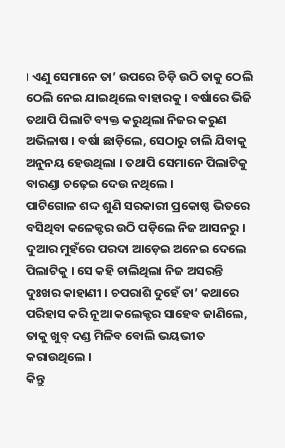। ଏଣୁ ସେମାନେ ତା’ ଉପରେ ଚିଡ଼ି ଉଠି ତାକୁ ଠେଲି ଠେଲି ନେଇ ଯାଇଥିଲେ ବାହାରକୁ । ବର୍ଷାରେ ଭିଜି ତଥାପି ପିଲାଟି ବ୍ୟକ୍ତ କରୁଥିଲା ନିଜର କରୁଣ ଅଭିଳାଷ । ବର୍ଷା ଛାଡ଼ିଲେ, ସେଠାରୁ ଚାଲି ଯିବାକୁ ଅନୁନୟ ହେଉଥିଲା । ତଥାପି ସେମାନେ ପିଲାଟିକୁ ବାରଣ୍ଡା ଚଢ଼େଇ ଦେଉ ନଥିଲେ ।
ପାଟିଗୋଳ ଶଦ୍ଦ ଶୁଣି ସରକାରୀ ପ୍ରକୋଷ୍ଠ ଭିତରେ ବସିଥିବା କଳେକ୍ଟର ଉଠି ପଡ଼ିଲେ ନିଜ ଆସନରୁ । ଦୁଆର ମୁହଁରେ ପରଦା ଆଡ଼େଇ ଅନେଇ ଦେଲେ ପିଲାଟିକୁ । ସେ କହି ଚାଲିଥିଲା ନିଜ ଅସରନ୍ତି ଦୁଃଖର କାହାଣୀ । ଚପରାଶି ଦୁହେଁ ତା’ କଥାରେ ପରିହାସ କରି ନୂଆ କଲେକ୍ଟର ସାହେବ ଜାଣିଲେ, ତାକୁ ଖୁବ୍ ଦଣ୍ଡ ମିଳିବ ବୋଲି ଭୟଭୀତ କରାଉଥିଲେ ।
କିନ୍ତୁ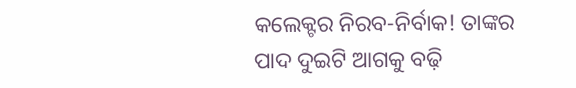କଲେକ୍ଟର ନିରବ-ନିର୍ବାକ! ତାଙ୍କର ପାଦ ଦୁଇଟି ଆଗକୁ ବଢ଼ି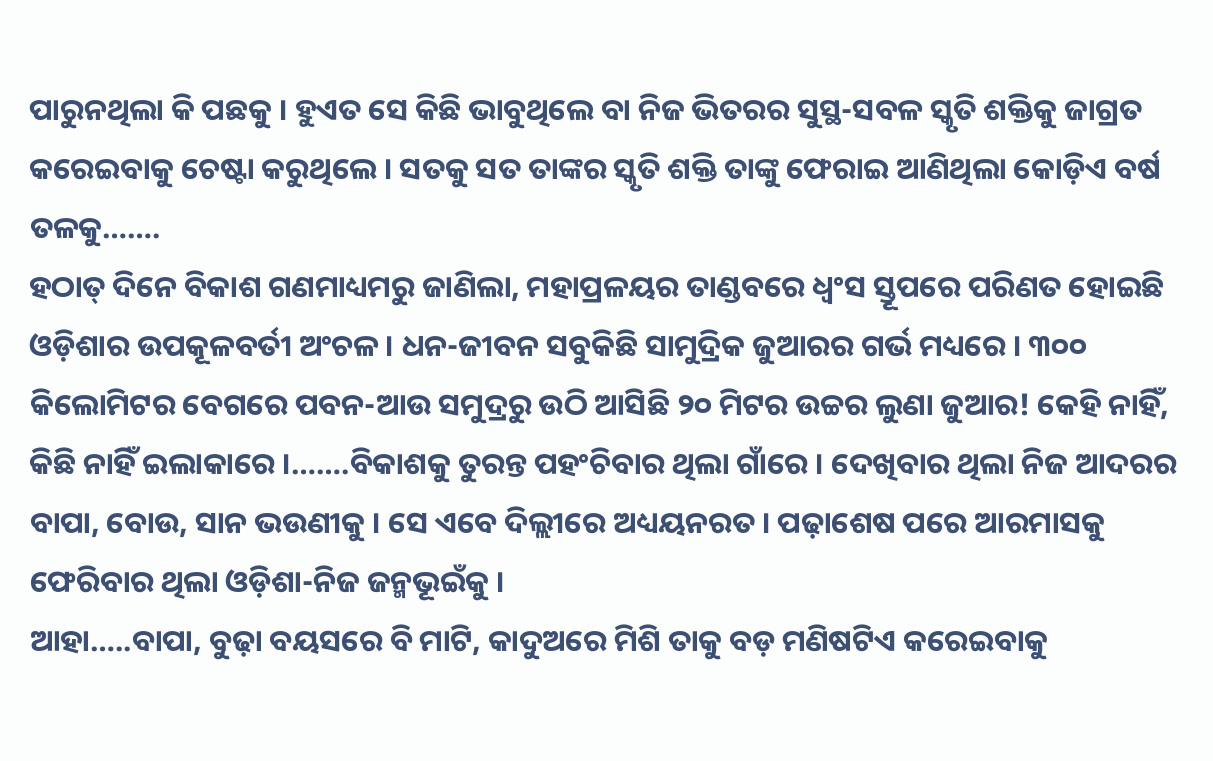ପାରୁନଥିଲା କି ପଛକୁ । ହୁଏତ ସେ କିଛି ଭାବୁଥିଲେ ବା ନିଜ ଭିତରର ସୁସ୍ଥ-ସବଳ ସ୍କୃତି ଶକ୍ତିକୁ ଜାଗ୍ରତ କରେଇବାକୁ ଚେଷ୍ଟା କରୁଥିଲେ । ସତକୁ ସତ ତାଙ୍କର ସ୍କୃତି ଶକ୍ତି ତାଙ୍କୁ ଫେରାଇ ଆଣିଥିଲା କୋଡ଼ିଏ ବର୍ଷ ତଳକୁ…….
ହଠାତ୍ ଦିନେ ବିକାଶ ଗଣମାଧ୍ୟମରୁ ଜାଣିଲା, ମହାପ୍ରଳୟର ତାଣ୍ଡବରେ ଧ୍ୱଂସ ସ୍ତୂପରେ ପରିଣତ ହୋଇଛି ଓଡ଼ିଶାର ଉପକୂଳବର୍ତୀ ଅଂଚଳ । ଧନ-ଜୀବନ ସବୁକିଛି ସାମୁଦ୍ରିକ ଜୁଆରର ଗର୍ଭ ମଧ୍ୟରେ । ୩୦୦ କିଲୋମିଟର ବେଗରେ ପବନ-ଆଉ ସମୁଦ୍ରରୁ ଉଠି ଆସିଛି ୨୦ ମିଟର ଉଚ୍ଚର ଲୁଣା ଜୁଆର! କେହି ନାହିଁ, କିଛି ନାହିଁ ଇଲାକାରେ ।…….ବିକାଶକୁ ତୁରନ୍ତ ପହଂଚିବାର ଥିଲା ଗାଁରେ । ଦେଖିବାର ଥିଲା ନିଜ ଆଦରର ବାପା, ବୋଉ, ସାନ ଭଉଣୀକୁ । ସେ ଏବେ ଦିଲ୍ଲୀରେ ଅଧ୍ୟୟନରତ । ପଢ଼ାଶେଷ ପରେ ଆରମାସକୁ ଫେରିବାର ଥିଲା ଓଡ଼ିଶା-ନିଜ ଜନ୍ମଭୂଇଁକୁ ।
ଆହା…..ବାପା, ବୁଢ଼ା ବୟସରେ ବି ମାଟି, କାଦୁଅରେ ମିଶି ତାକୁ ବଡ଼ ମଣିଷଟିଏ କରେଇବାକୁ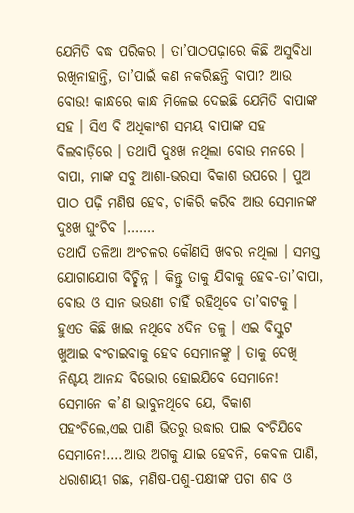ଯେମିତି ବଦ୍ଧ ପରିକର । ତା’ପାଠପଢ଼ାରେ କିଛି ଅସୁବିଧା ରଖିନାହାନ୍ତି, ତା’ପାଇଁ କଣ ନକରିଛନ୍ତି ବାପା? ଆଉ ବୋଉ! କାନ୍ଧରେ କାନ୍ଧ ମିଳେଇ ଦେଇଛି ଯେମିତି ବାପାଙ୍କ ସହ । ସିଏ ବି ଅଧିକାଂଶ ସମୟ ବାପାଙ୍କ ସହ ବିଲବାଡ଼ିରେ । ତଥାପି ଦୁଃଖ ନଥିଲା ବୋଉ ମନରେ । ବାପା, ମାଙ୍କ ସବୁ ଆଶା-ଭରସା ବିକାଶ ଉପରେ । ପୁଅ ପାଠ ପଢ଼ି ମଣିଷ ହେବ, ଚାକିରି କରିବ ଆଉ ସେମାନଙ୍କ ଦୁଃଖ ଘୁଂଚିବ ।…….
ତଥାପି ତଳିଆ ଅଂଚଳର କୌଣସି ଖବର ନଥିଲା । ସମସ୍ତ ଯୋଗାଯୋଗ ବିଚ୍ଛିନ୍ନ । କିନ୍ତୁ ତାକୁ ଯିବାକୁ ହେବ-ତା’ବାପା, ବୋଉ ଓ ସାନ ଭଉଣୀ ଚାହିଁ ରହିଥିବେ ତା’ବାଟକୁ । ହୁଏତ କିଛି ଖାଇ ନଥିବେ ୪ଦିନ ତଳୁ । ଏଇ ବିସ୍କୁଟ ଖୁଆଇ ବଂଚାଇବାକୁ ହେବ ସେମାନଙ୍କୁ । ତାକୁ ଦେଖି ନିଶ୍ଚୟ ଆନନ୍ଦ ବିଭୋର ହୋଇଯିବେ ସେମାନେ! ସେମାନେ କ’ଣ ଭାବୁନଥିବେ ଯେ, ବିକାଶ ପହଂଚିଲେ,ଏଇ ପାଣି ଭିତରୁ ଉଦ୍ଧାର ପାଇ ବଂଚିଯିବେ ସେମାନେ!….ଆଉ ଅଗକୁ ଯାଇ ହେବନି, କେବଳ ପାଣି, ଧରାଶାୟୀ ଗଛ, ମଣିଷ-ପଶୁ-ପକ୍ଷୀଙ୍କ ପଚା ଶବ ଓ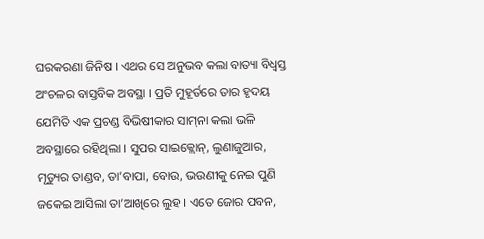ଘରକରଣା ଜିନିଷ । ଏଥର ସେ ଅନୁଭବ କଲା ବାତ୍ୟା ବିଧ୍ୱସ୍ତ ଅଂଚଳର ବାସ୍ତବିକ ଅବସ୍ଥା । ପ୍ରତି ମୁହୂର୍ତରେ ତାର ହୃଦୟ ଯେମିତି ଏକ ପ୍ରଚଣ୍ଡ ବିଭିଷୀକାର ସାମ୍‌ନା କଲା ଭଳି ଅବସ୍ଥାରେ ରହିଥିଲା । ସୁପର ସାଇକ୍ଲୋନ୍‌, ଲୁଣାଜୁଆର, ମୃତ୍ୟୁର ତାଣ୍ଡବ, ତା’ବାପା, ବୋଉ, ଭଉଣୀକୁ ନେଇ ପୁଣି ଜକେଇ ଆସିଲା ତା’ଆଖିରେ ଲୁହ । ଏତେ ଜୋର ପବନ,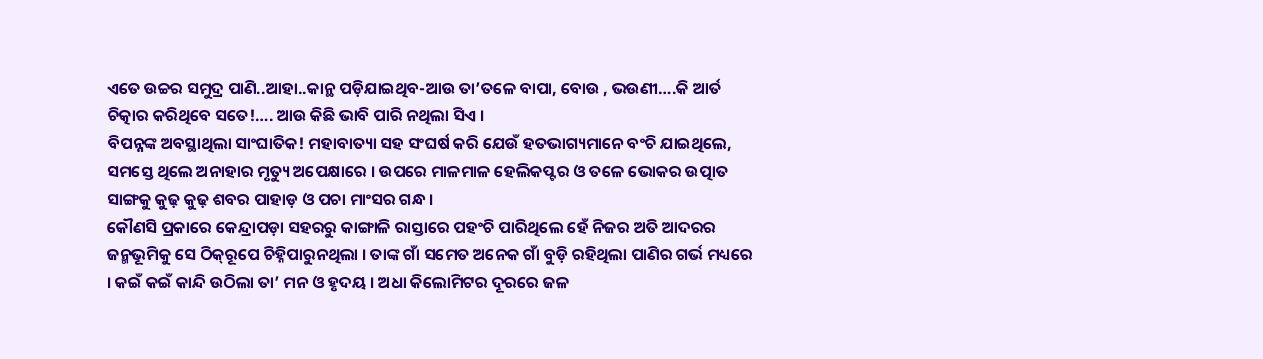ଏତେ ଉଚ୍ଚର ସମୁଦ୍ର ପାଣି..ଆହା..କାନ୍ଥ ପଡ଼ିଯାଇଥିବ-ଆଉ ତା’ତଳେ ବାପା, ବୋଉ , ଭଉଣୀ….କି ଆର୍ତ ଚିତ୍କାର କରିଥିବେ ସତେ!…. ଆଉ କିଛି ଭାବି ପାରି ନଥିଲା ସିଏ ।
ବିପନ୍ନଙ୍କ ଅବସ୍ଥାଥିଲା ସାଂଘାତିକ! ମହାବାତ୍ୟା ସହ ସଂଘର୍ଷ କରି ଯେଉଁ ହତଭାଗ୍ୟମାନେ ବଂଚି ଯାଇଥିଲେ, ସମସ୍ତେ ଥିଲେ ଅନାହାର ମୃତ୍ୟୁ ଅପେକ୍ଷାରେ । ଉପରେ ମାଳମାଳ ହେଲିକପ୍ଟର ଓ ତଳେ ଭୋକର ଉତ୍ପାତ ସାଙ୍ଗକୁ କୁଢ଼ କୁଢ଼ ଶବର ପାହାଡ଼ ଓ ପଚା ମାଂସର ଗନ୍ଧ ।
କୌଣସି ପ୍ରକାରେ କେନ୍ଦ୍ରାପଡ଼ା ସହରରୁ କାଙ୍ଗାଳି ରାସ୍ତାରେ ପହଂଚି ପାରିଥିଲେ ହେଁ ନିଜର ଅତି ଆଦରର ଜନ୍ମଭୂମିକୁ ସେ ଠିକ୍‌ରୂପେ ଚିହ୍ନିପାରୁନଥିଲା । ତାଙ୍କ ଗାଁ ସମେତ ଅନେକ ଗାଁ ବୁଡ଼ି ରହିଥିଲା ପାଣିର ଗର୍ଭ ମଧ୍ୟରେ । କଇଁ କଇଁ କାନ୍ଦି ଉଠିଲା ତା’ ମନ ଓ ହୃଦୟ । ଅଧା କିଲୋମିଟର ଦୂରରେ ଜଳ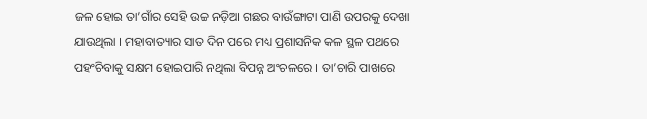ଜଳ ହୋଇ ତା’ଗାଁର ସେହି ଉଚ୍ଚ ନଡ଼ିଆ ଗଛର ବାଉଁଙ୍ଗାଟା ପାଣି ଉପରକୁ ଦେଖା ଯାଉଥିଲା । ମହାବାତ୍ୟାର ସାତ ଦିନ ପରେ ମଧ୍ୟ ପ୍ରଶାସନିକ କଳ ସ୍ଥଳ ପଥରେ ପହଂଚିବାକୁ ସକ୍ଷମ ହୋଇପାରି ନଥିଲା ବିପନ୍ନ ଅଂଚଳରେ । ତା’ଚାରି ପାଖରେ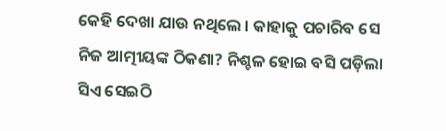କେହି ଦେଖା ଯାଉ ନଥିଲେ । କାହାକୁ ପଚାରିବ ସେ ନିଜ ଆତ୍ମୀୟଙ୍କ ଠିକଣା? ନିଶ୍ଚଳ ହୋଇ ବସି ପଡ଼ିଲା ସିଏ ସେଇଠି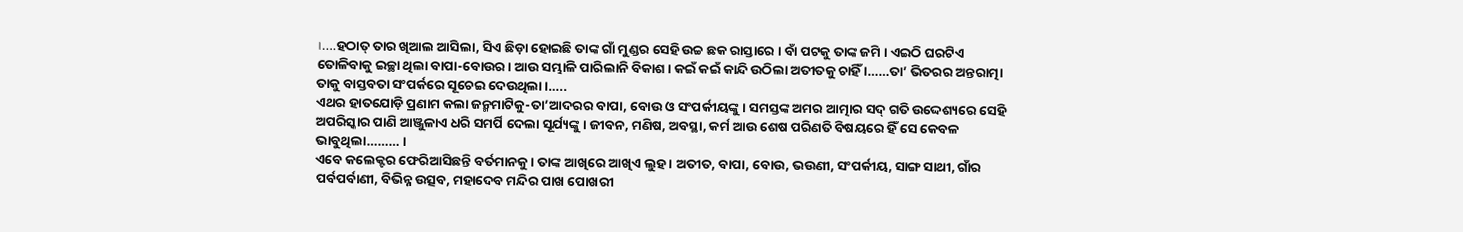।….ହଠାତ୍ ତାର ଖିଆଲ ଆସିଲା, ସିଏ ଛିଡ଼ା ହୋଇଛି ତାଙ୍କ ଗାଁ ମୁଣ୍ଡର ସେହି ଉଚ୍ଚ ଛକ ରାସ୍ତାରେ । ବାଁ ପଟକୁ ତାଙ୍କ ଜମି । ଏଇଠି ଘରଟିଏ ତୋଳିବାକୁ ଇଚ୍ଛା ଥିଲା ବାପା-ବୋଉର । ଆଉ ସମ୍ଭାଳି ପାରିଲାନି ବିକାଶ । କଇଁ କଇଁ କାନ୍ଦି ଉଠିଲା ଅତୀତକୁ ଚାହିଁ ।……ତା’ ଭିତରର ଅନ୍ତରାତ୍ମା ତାକୁ ବାସ୍ତବତା ସଂପର୍କରେ ସୂଚେଇ ଦେଉଥିଲା ।…..
ଏଥର ହାତଯୋଡ଼ି ପ୍ରଣାମ କଲା ଜନ୍ମମାଟିକୁ-ତା’ଆଦରର ବାପା, ବୋଉ ଓ ସଂପର୍କୀୟଙ୍କୁ । ସମସ୍ତଙ୍କ ଅମର ଆତ୍ମାର ସଦ୍ ଗତି ଉଦ୍ଦେଶ୍ୟରେ ସେହି ଅପରିସ୍କାର ପାଣି ଆଞ୍ଜୁଳାଏ ଧରି ସମର୍ପି ଦେଲା ସୂର୍ଯ୍ୟଙ୍କୁ । ଜୀବନ, ମଣିଷ, ଅବସ୍ଥା, କର୍ମ ଆଉ ଶେଷ ପରିଣତି ବିଷୟରେ ହିଁ ସେ କେବଳ ଭାବୁଥିଲା……… ।
ଏବେ କଲେକ୍ଟର ଫେରିଆସିଛନ୍ତି ବର୍ତମାନକୁ । ତାଙ୍କ ଆଖିରେ ଆଖିଏ ଲୁହ । ଅତୀତ, ବାପା, ବୋଉ, ଭଉଣୀ, ସଂପର୍କୀୟ, ସାଙ୍ଗ ସାଥୀ, ଗାଁର ପର୍ବପର୍ବାଣୀ, ବିଭିନ୍ନ ଉତ୍ସବ, ମହାଦେବ ମନ୍ଦିର ପାଖ ପୋଖରୀ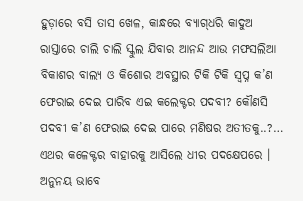ହୁଡ଼ାରେ ବସି ତାସ ଖେଳ, କାନ୍ଧରେ ବ୍ୟାଗ୍‌ଧରି କାଦୁଅ ରାସ୍ତାରେ ଚାଲି ଚାଲି ସ୍କୁଲ ଯିବାର ଆନନ୍ଦ ଆଉ ମଫସଲିଆ ବିକାଶର ବାଲ୍ୟ ଓ କିଶୋର ଅବସ୍ଥାର ଟିକି ଟିକି ସ୍ୱପ୍ନ କ’ଣ ଫେରାଇ ଦେଇ ପାରିବ ଏଇ କଲେକ୍ଟର ପଦବୀ? କୌଣସି ପଦବୀ କ’ଣ ଫେରାଇ ଦେଇ ପାରେ ମଣିଷର ଅତୀତକୁ..?…
ଏଥର କଳେକ୍ଟର ବାହାରକୁ ଆସିଲେ ଧୀର ପଦକ୍ଷେପରେ । ଅନୁନୟ ଭାବେ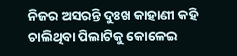ନିଜର ଅସରନ୍ତି ଦୁଃଖ କାହାଣୀ କହି ଚାଲିଥିବା ପିଲାଟିକୁ କୋଳେଇ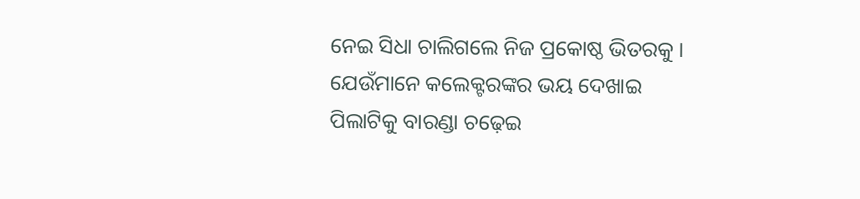ନେଇ ସିଧା ଚାଲିଗଲେ ନିଜ ପ୍ରକୋଷ୍ଠ ଭିତରକୁ ।
ଯେଉଁମାନେ କଲେକ୍ଟରଙ୍କର ଭୟ ଦେଖାଇ ପିଲାଟିକୁ ବାରଣ୍ଡା ଚଢ଼େଇ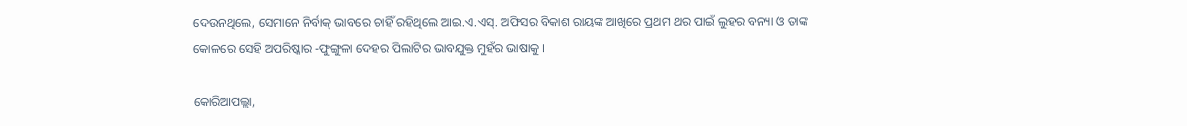ଦେଉନଥିଲେ, ସେମାନେ ନିର୍ବାକ୍ ଭାବରେ ଚାହିଁ ରହିଥିଲେ ଆଇ.ଏ.ଏସ୍‌. ଅଫିସର ବିକାଶ ରାୟଙ୍କ ଆଖିରେ ପ୍ରଥମ ଥର ପାଇଁ ଲୁହର ବନ୍ୟା ଓ ତାଙ୍କ କୋଳରେ ସେହି ଅପରିଷ୍କାର -ଫୁଙ୍ଗୁଳା ଦେହର ପିଲାଟିର ଭାବଯୁକ୍ତ ମୁହଁର ଭାଷାକୁ ।

କୋରିଆପଲ୍ଲା,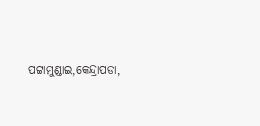ପଟ୍ଟାମୁଣ୍ଡାଇ,କେନ୍ଦ୍ରାପଡା,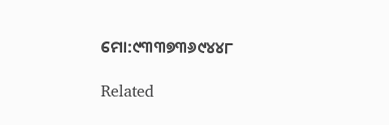ମୋ:୯୩୩୭୩୬୯୪୪୮

Related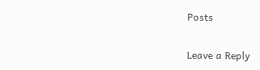Posts

Leave a Reply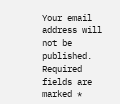Your email address will not be published. Required fields are marked *